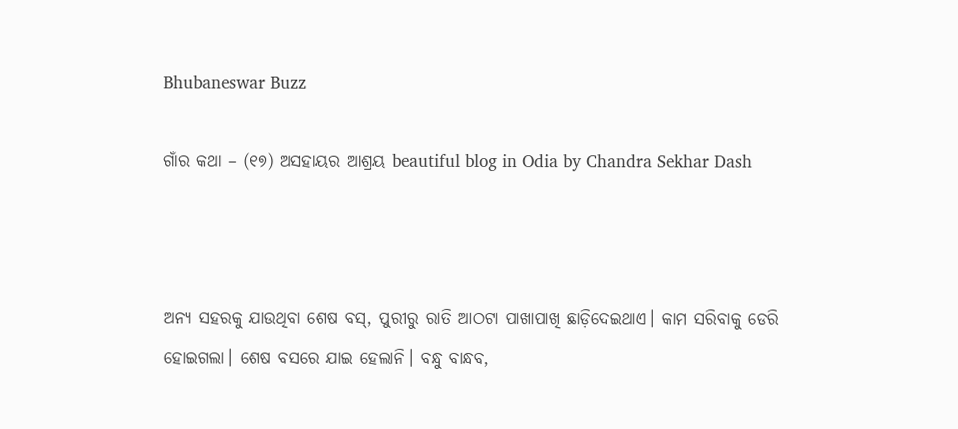Bhubaneswar Buzz

ଗାଁର କଥା – (୧୭) ଅସହାୟର ଆଶ୍ରୟ beautiful blog in Odia by Chandra Sekhar Dash



ଅନ୍ୟ ସହରକୁ ଯାଉଥିବା ଶେଷ ବସ୍, ପୁରୀରୁ ରାତି ଆଠଟା ପାଖାପାଖି ଛାଡ଼ିଦେଇଥାଏ। କାମ ସରିବାକୁ ଡେରି ହୋଇଗଲା। ଶେଷ ବସରେ ଯାଇ ହେଲାନି। ବନ୍ଧୁ ବାନ୍ଧବ,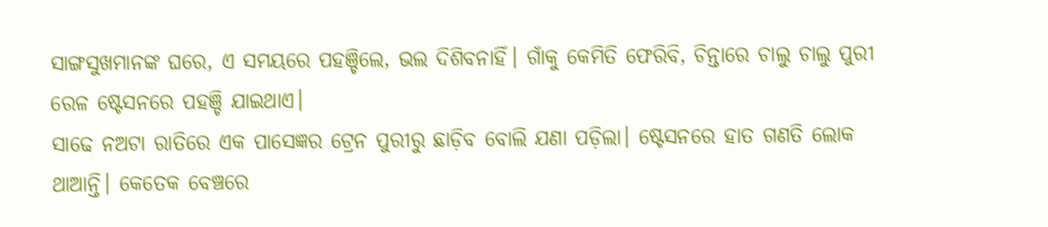ସାଙ୍ଗସୁଖମାନଙ୍କ ଘରେ, ଏ ସମୟରେ ପହଞ୍ଚିଲେ, ଭଲ ଦିଶିବନାହିଁ। ଗାଁକୁ କେମିତି ଫେରିବି, ଚିନ୍ତାରେ ଚାଲୁ ଚାଲୁ ପୁରୀ ରେଳ ଷ୍ଟେସନରେ ପହଞ୍ଚି ଯାଇଥାଏ।
ସାଢେ ନଅଟା ରାତିରେ ଏକ ପାସେଜ୍ଞର ଟ୍ରେନ ପୁରୀରୁ ଛାଡ଼ିବ ବୋଲି ଯଣା ପଡ଼ିଲା। ଷ୍ଟେସନରେ ହାତ ଗଣତି ଲୋକ ଥାଆନ୍ତି। କେତେକ ବେଞ୍ଚରେ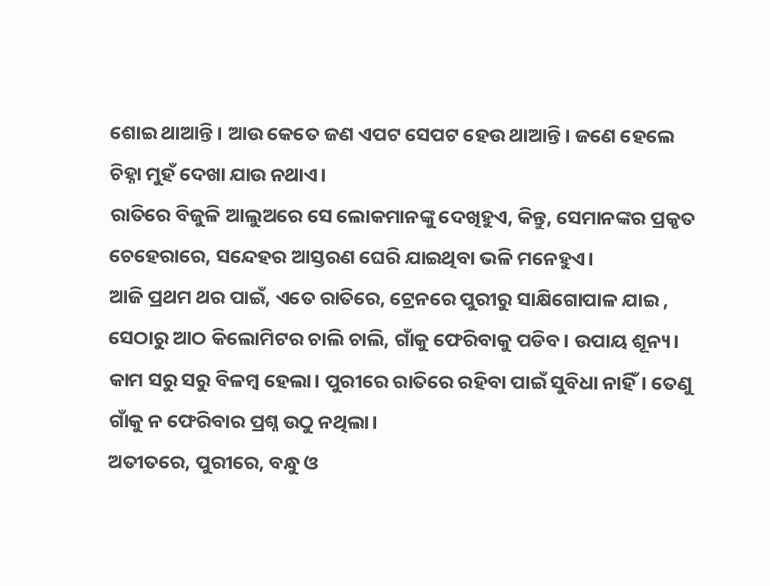ଶୋଇ ଥାଆନ୍ତି । ଆଉ କେତେ ଜଣ ଏପଟ ସେପଟ ହେଉ ଥାଆନ୍ତି। ଜଣେ ହେଲେ ଚିହ୍ନା ମୁହଁ ଦେଖା ଯାଉ ନଥାଏ।
ରାତିରେ ବିଜୁଳି ଆଲୁଅରେ ସେ ଲୋକମାନଙ୍କୁ ଦେଖିହୁଏ, କିନ୍ତୁ, ସେମାନଙ୍କର ପ୍ରକୃତ ଚେହେରାରେ, ସନ୍ଦେହର ଆସ୍ତରଣ ଘେରି ଯାଇଥିବା ଭଳି ମନେହୁଏ।
ଆଜି ପ୍ରଥମ ଥର ପାଇଁ, ଏତେ ରାତିରେ, ଟ୍ରେନରେ ପୁରୀରୁ ସାକ୍ଷିଗୋପାଳ ଯାଇ , ସେଠାରୁ ଆଠ କିଲୋମିଟର ଚାଲି ଚାଲି, ଗାଁକୁ ଫେରିବାକୁ ପଡିବ। ଉପାୟ ଶୂନ୍ୟ। କାମ ସରୁ ସରୁ ବିଳମ୍ବ ହେଲା। ପୁରୀରେ ରାତିରେ ରହିବା ପାଇଁ ସୁବିଧା ନାହିଁ। ତେଣୁ ଗାଁକୁ ନ ଫେରିବାର ପ୍ରଶ୍ନ ଉଠୁ ନଥିଲା।
ଅତୀତରେ, ପୁରୀରେ, ବନ୍ଧୁ ଓ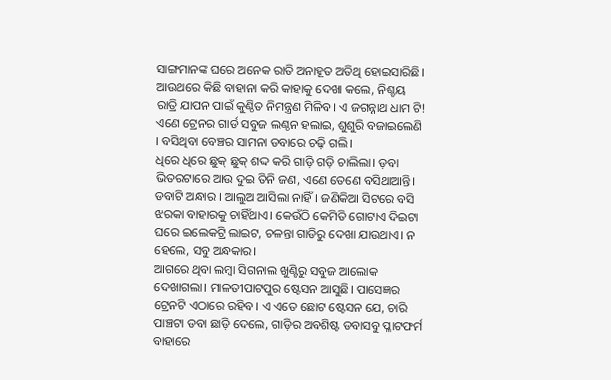ସାଙ୍ଗମାନଙ୍କ ଘରେ ଅନେକ ରାତି ଅନାହୂତ ଅତିଥି ହୋଇସାରିଛି। ଆଉଥରେ କିଛି ବାହାନା କରି କାହାକୁ ଦେଖା କଲେ, ନିଶ୍ଚୟ ରାତ୍ରି ଯାପନ ପାଇଁ କୁଣ୍ଠିତ ନିମନ୍ତ୍ରଣ ମିଳିବ। ଏ ଜଗନ୍ନାଥ ଧାମ ଟି!
ଏଣେ ଟ୍ରେନର ଗାର୍ଡ ସବୁଜ ଲଣ୍ଠନ ହଲାଇ, ଶୁଶୁରି ବଜାଇଲେଣି । ବସିଥିବା ବେଞ୍ଚର ସାମନା ଡବାରେ ଚଢ଼ି ଗଲି।
ଧିରେ ଧିରେ ଛୁକ୍ ଛୁକ୍ ଶଦ୍ଦ କରି ଗାଡ଼ି ଗଡ଼ି ଚାଲିଲା। ଡ଼ବା ଭିତରଟାରେ ଆଉ ଦୁଇ ତିନି ଜଣ, ଏଣେ ତେଣେ ବସିଥାଆନ୍ତି। ଡବାଟି ଅନ୍ଧାର । ଆଲୁଅ ଆସିଲା ନାହିଁ। ଜଣିକିଆ ସିଟରେ ବସି ଝରକା ବାହାରକୁ ଚାହିଁଥାଏ। କେଉଁଠି କେମିତି ଗୋଟାଏ ଦିଇଟା ଘରେ ଇଲେକଟ୍ରି ଲାଇଟ, ଚଳନ୍ତା ଗାଡିରୁ ଦେଖା ଯାଉଥାଏ। ନ ହେଲେ, ସବୁ ଅନ୍ଧକାର।
ଆଗରେ ଥିବା ଲମ୍ବା ସିଗନାଲ ଖୁଣ୍ଟିରୁ ସବୁଜ ଆଲୋକ ଦେଖାଗଲା। ମାଳତୀପାଟପୁର ଷ୍ଟେସନ ଆସୁଛି। ପାସେଜ୍ଞର ଟ୍ରେନଟି ଏଠାରେ ରହିବ। ଏ ଏତେ ଛୋଟ ଷ୍ଟେସନ ଯେ, ଚାରି ପାଞ୍ଚଟା ଡବା ଛାଡ଼ି ଦେଲେ, ଗାଡ଼ିର ଅବଶିଷ୍ଟ ଡବାସବୁ ପ୍ଳାଟଫର୍ମ ବାହାରେ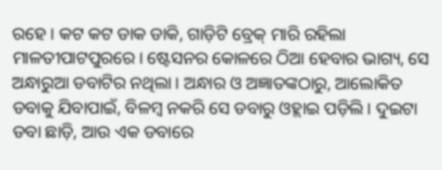ରହେ। କଟ କଟ ଡାକ ଡାକି, ଗାଡ଼ିଟି ବ୍ରେକ୍ ମାରି ରହିଲା ମାଳତୀପାଟପୁରରେ। ଷ୍ଟେସନର କୋଳରେ ଠିଆ ହେବାର ଭାଗ୍ୟ, ସେ ଅନ୍ଧାରୁଆ ଡବାଟିର ନଥିଲା। ଅନ୍ଧାର ଓ ଅଜ୍ଞାତଙ୍କଠାରୁ, ଆଲୋକିତ ଡବାକୁ ଯିବାପାଇଁ, ବିଳମ୍ବ ନକରି ସେ ଡବାରୁ ଓହ୍ଲାଇ ପଡ଼ିଲି। ଦୁଇଟା ଡବା ଛାଡ଼ି, ଆଉ ଏକ ଡବାରେ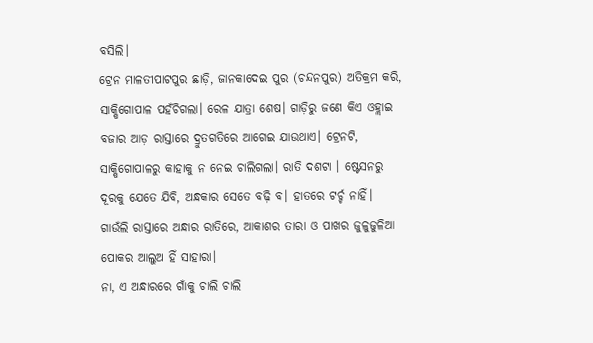ବସିଲି।
ଟ୍ରେନ ମାଳତୀପାଟପୁର ଛାଡ଼ି, ଜାନକାଦେଇ ପୁର (ଚନ୍ଦନପୁର) ଅତିକ୍ରମ କରି, ସାକ୍ଷିଗୋପାଳ ପହଁଚିଗଲା। ରେଳ ଯାତ୍ରା ଶେଷ। ଗାଡ଼ିରୁ ଜଣେ କିଏ ଓହ୍ଲାଇ ବଜାର ଆଡ଼ ରାସ୍ତାରେ ଦ୍ରୁତଗତିରେ ଆଗେଇ ଯାଉଥାଏ। ଟ୍ରେନଟି, ସାକ୍ଷିଗୋପାଳରୁ କାହାକୁ ନ ନେଇ ଚାଲିଗଲା। ରାତି ଦଶଟା । ଷ୍ଟେସନରୁ ଦୂରକୁ ଯେତେ ଯିବି, ଅନ୍ଧକାର ସେତେ ବଢ଼ି ବ। ହାତରେ ଟର୍ଚ୍ଚ ନାହିଁ। ଗାଉଁଲି ରାସ୍ତାରେ ଅନ୍ଧାର ରାତିରେ, ଆକାଶର ତାରା ଓ ପାଖର ଜୁଳୁଜୁଳିଆ ପୋକର ଆଲୁଅ ହିଁ ସାହାରା।
ନା, ଏ ଅନ୍ଧାରରେ ଗାଁକୁ ଚାଲି ଚାଲି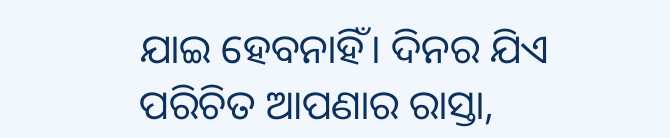ଯାଇ ହେବନାହିଁ। ଦିନର ଯିଏ ପରିଚିତ ଆପଣାର ରାସ୍ତା,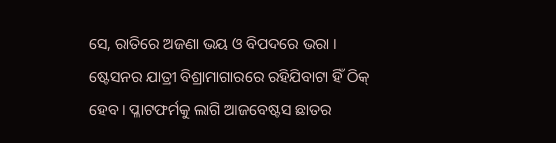ସେ, ରାତିରେ ଅଜଣା ଭୟ ଓ ବିପଦରେ ଭରା ।
ଷ୍ଟେସନର ଯାତ୍ରୀ ବିଶ୍ରାମାଗାରରେ ରହିଯିବାଟା ହିଁ ଠିକ୍ ହେବ। ପ୍ଳାଟଫର୍ମକୁ ଲାଗି ଆଜବେଷ୍ଟସ ଛାତର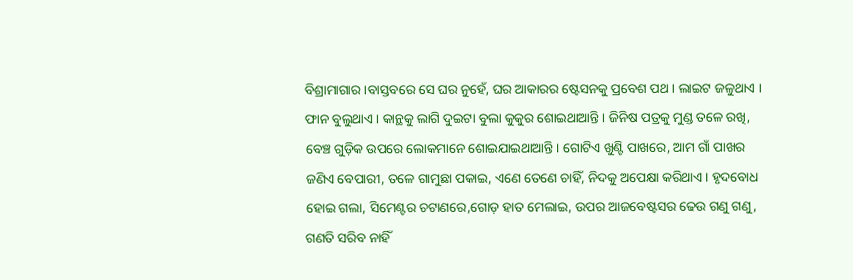ବିଶ୍ରାମାଗାର ।ବାସ୍ତବରେ ସେ ଘର ନୁହେଁ, ଘର ଆକାରର ଷ୍ଟେସନକୁ ପ୍ରବେଶ ପଥ। ଲାଇଟ ଜଳୁଥାଏ । ଫାନ ବୁଲୁଥାଏ। କାନ୍ଥକୁ ଲାଗି ଦୁଇଟା ବୁଲା କୁକୁର ଶୋଇଥାଆନ୍ତି। ଜିନିଷ ପତ୍ରକୁ ମୁଣ୍ଡ ତଳେ ରଖି, ବେଞ୍ଚ ଗୁଡ଼ିକ ଉପରେ ଲୋକମାନେ ଶୋଇଯାଇଥାଆନ୍ତି। ଗୋଟିଏ ଖୁଣ୍ଟି ପାଖରେ, ଆମ ଗାଁ ପାଖର ଜଣିଏ ବେପାରୀ, ତଳେ ଗାମୁଛା ପକାଇ, ଏଣେ ତେଣେ ଚାହିଁ, ନିଦକୁ ଅପେକ୍ଷା କରିଥାଏ। ହୃଦବୋଧ ହୋଇ ଗଲା, ସିମେଣ୍ଟର ଚଟାଣରେ,ଗୋଡ଼ ହାତ ମେଲାଇ, ଉପର ଆଜବେଷ୍ଟସର ଢେଉ ଗଣୁ ଗଣୁ, ଗଣତି ସରିବ ନାହିଁ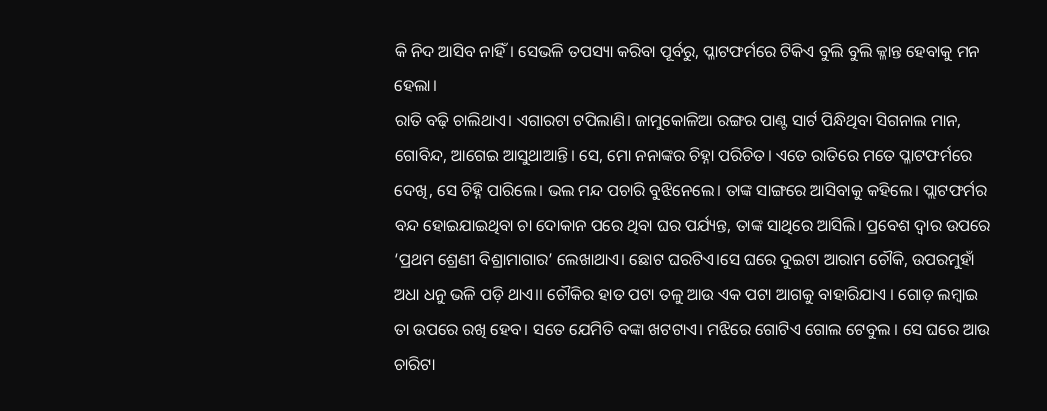କି ନିଦ ଆସିବ ନାହିଁ। ସେଭଳି ତପସ୍ୟା କରିବା ପୂର୍ବରୁ, ପ୍ଳାଟଫର୍ମରେ ଟିକିଏ ବୁଲି ବୁଲି କ୍ଳାନ୍ତ ହେବାକୁ ମନ ହେଲା।
ରାତି ବଢ଼ି ଚାଲିଥାଏ। ଏଗାରଟା ଟପିଲାଣି। ଜାମୁକୋଳିଆ ରଙ୍ଗର ପାଣ୍ଟ ସାର୍ଟ ପିନ୍ଧିଥିବା ସିଗନାଲ ମାନ, ଗୋବିନ୍ଦ, ଆଗେଇ ଆସୁଥାଆନ୍ତି। ସେ, ମୋ ନନାଙ୍କର ଚିହ୍ନା ପରିଚିତ। ଏତେ ରାତିରେ ମତେ ପ୍ଳାଟଫର୍ମରେ ଦେଖି, ସେ ଚିହ୍ନି ପାରିଲେ। ଭଲ ମନ୍ଦ ପଚାରି ବୁଝିନେଲେ। ତାଙ୍କ ସାଙ୍ଗରେ ଆସିବାକୁ କହିଲେ। ପ୍ଲାଟଫର୍ମର ବନ୍ଦ ହୋଇଯାଇଥିବା ଚା ଦୋକାନ ପରେ ଥିବା ଘର ପର୍ଯ୍ୟନ୍ତ, ତାଙ୍କ ସାଥିରେ ଆସିଲି। ପ୍ରବେଶ ଦ୍ୱାର ଉପରେ ‘ପ୍ରଥମ ଶ୍ରେଣୀ ବିଶ୍ରାମାଗାର’ ଲେଖାଥାଏ। ଛୋଟ ଘରଟିଏ।ସେ ଘରେ ଦୁଇଟା ଆରାମ ଚୌକି, ଉପରମୁହାଁ ଅଧା ଧନୁ ଭଳି ପଡ଼ି ଥାଏ।। ଚୌକିର ହାତ ପଟା ତଳୁ ଆଉ ଏକ ପଟା ଆଗକୁ ବାହାରିଯାଏ । ଗୋଡ଼ ଲମ୍ବାଇ ତା ଉପରେ ରଖି ହେବ। ସତେ ଯେମିତି ବଙ୍କା ଖଟଟାଏ। ମଝିରେ ଗୋଟିଏ ଗୋଲ ଟେବୁଲ । ସେ ଘରେ ଆଉ ଚାରିଟା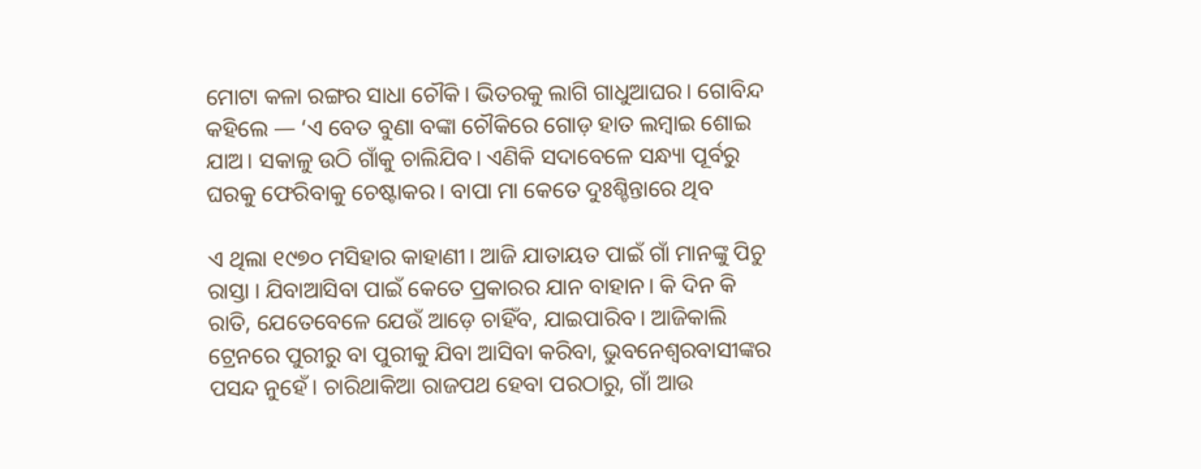ମୋଟା କଳା ରଙ୍ଗର ସାଧା ଚୌକି। ଭିତରକୁ ଲାଗି ଗାଧୁଆଘର। ଗୋବିନ୍ଦ କହିଲେ — ‘ଏ ବେତ ବୁଣା ବଙ୍କା ଚୌକିରେ ଗୋଡ଼ ହାତ ଲମ୍ବାଇ ଶୋଇ ଯାଅ। ସକାଳୁ ଉଠି ଗାଁକୁ ଚାଲିଯିବ। ଏଣିକି ସଦାବେଳେ ସନ୍ଧ୍ୟା ପୂର୍ବରୁ ଘରକୁ ଫେରିବାକୁ ଚେଷ୍ଟାକର। ବାପା ମା କେତେ ଦୁଃଶ୍ଚିନ୍ତାରେ ଥିବ

ଏ ଥିଲା ୧୯୭୦ ମସିହାର କାହାଣୀ। ଆଜି ଯାତାୟତ ପାଇଁ ଗାଁ ମାନଙ୍କୁ ପିଚୁ ରାସ୍ତା । ଯିବାଆସିବା ପାଇଁ କେତେ ପ୍ରକାରର ଯାନ ବାହାନ। କି ଦିନ କି ରାତି, ଯେତେବେଳେ ଯେଉଁ ଆଡ଼େ ଚାହିଁବ, ଯାଇପାରିବ। ଆଜିକାଲି ଟ୍ରେନରେ ପୁରୀରୁ ବା ପୁରୀକୁ ଯିବା ଆସିବା କରିବା, ଭୁବନେଶ୍ୱରବାସୀଙ୍କର ପସନ୍ଦ ନୁହେଁ। ଚାରିଥାକିଆ ରାଜପଥ ହେବା ପରଠାରୁ, ଗାଁ ଆଉ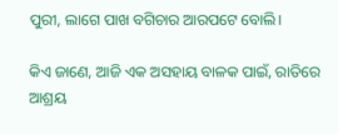ପୁରୀ, ଲାଗେ ପାଖ ବଗିଚାର ଆରପଟେ ବୋଲି।

କିଏ ଜାଣେ, ଆଜି ଏକ ଅସହାୟ ବାଳକ ପାଇଁ, ରାତିରେ ଆଶ୍ରୟ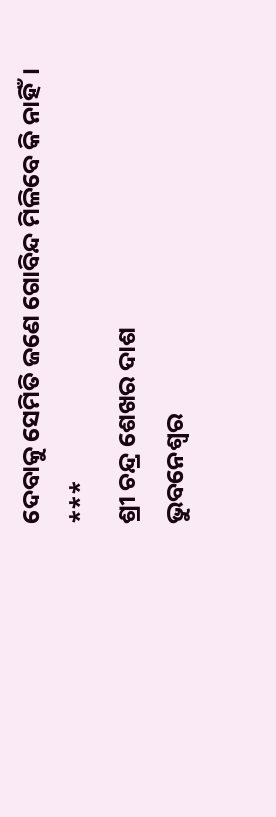ଦେବାକୁ ସେମିତି ଜଣେ ଗୋବିନ୍ଦ ମିଳିବେ କି ନାହିଁ।
***
ଶ୍ରୀ ଚନ୍ଦ୍ର ଶେଖର ଦାଶ
ଭୁବନେଶ୍ୱର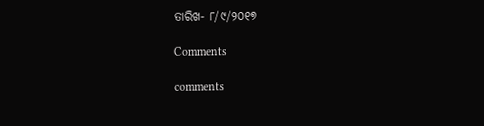ତାରିଖ- ୮/୯/୨୦୧୭

Comments

comments